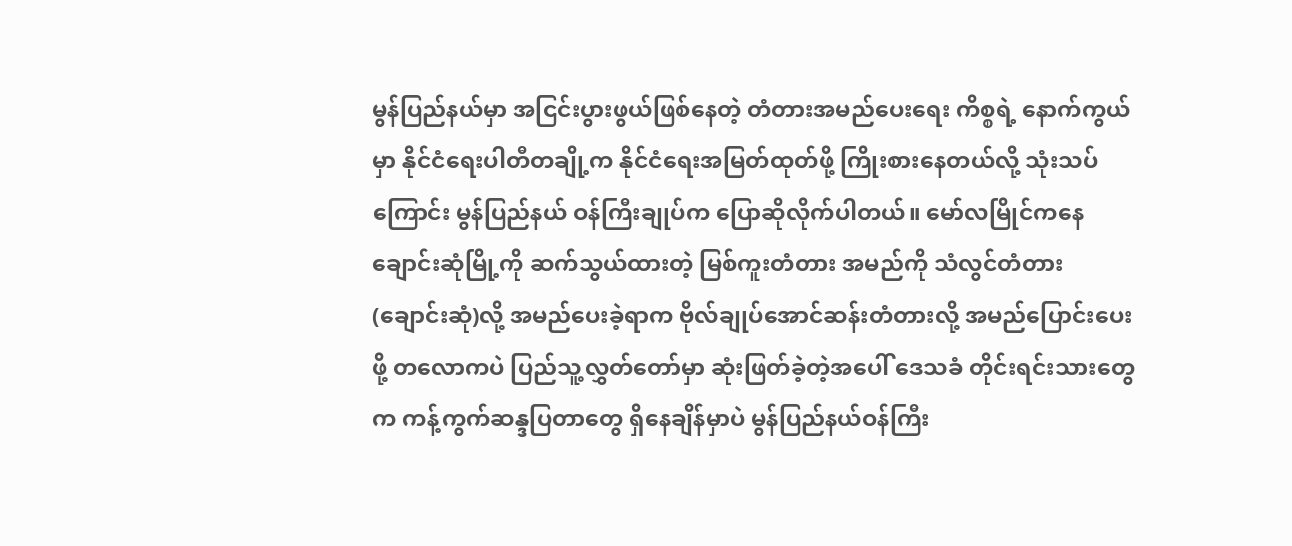မွန်ပြည်နယ်မှာ အငြင်းပွားဖွယ်ဖြစ်နေတဲ့ တံတားအမည်ပေးရေး ကိစ္စရဲ့ နောက်ကွယ် မှာ နိုင်ငံရေးပါတီတချို့က နိုင်ငံရေးအမြတ်ထုတ်ဖို့ ကြိုးစားနေတယ်လို့ သုံးသပ်ကြောင်း မွန်ပြည်နယ် ဝန်ကြီးချုပ်က ပြောဆိုလိုက်ပါတယ်။ မော်လမြိုင်ကနေ ချောင်းဆုံမြို့ကို ဆက်သွယ်ထားတဲ့ မြစ်ကူးတံတား အမည်ကို သံလွင်တံတား(ချောင်းဆုံ)လို့ အမည်ပေးခဲ့ရာက ဗိုလ်ချုပ်အောင်ဆန်းတံတားလို့ အမည်ပြောင်းပေးဖို့ တလောကပဲ ပြည်သူ့လွှတ်တော်မှာ ဆုံးဖြတ်ခဲ့တဲ့အပေါ် ဒေသခံ တိုင်းရင်းသားတွေက ကန့်ကွက်ဆန္ဒပြတာတွေ ရှိနေချိန်မှာပဲ မွန်ပြည်နယ်ဝန်ကြီး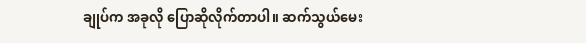ချုပ်က အခုလို ပြောဆိုလိုက်တာပါ။ ဆက်သွယ်မေး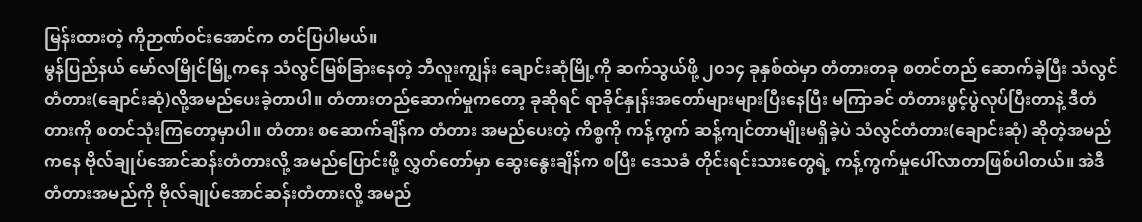မြန်းထားတဲ့ ကိုဉာဏ်ဝင်းအောင်က တင်ပြပါမယ်။
မွန်ပြည်နယ် မော်လမြိုင်မြို့ကနေ သံလွင်မြစ်ခြားနေတဲ့ ဘီလူးကျွန်း ချောင်းဆုံမြို့ကို ဆက်သွယ်ဖို့ ၂၀၁၄ ခုနှစ်ထဲမှာ တံတားတခု စတင်တည် ဆောက်ခဲ့ပြီး သံလွင်တံတား(ချောင်းဆုံ)လို့အမည်ပေးခဲ့တာပါ။ တံတားတည်ဆောက်မှုကတော့ ခုဆိုရင် ရာခိုင်နှုန်းအတော်များများပြီးနေပြီး မကြာခင် တံတားဖွင့်ပွဲလုပ်ပြီးတာနဲ့ ဒီတံတားကို စတင်သုံးကြတော့မှာပါ။ တံတား စဆောက်ချိန်က တံတား အမည်ပေးတဲ့ ကိစ္စကို ကန့်ကွက် ဆန့်ကျင်တာမျိုးမရှိခဲ့ပဲ သံလွင်တံတား(ချောင်းဆုံ) ဆိုတဲ့အမည်ကနေ ဗိုလ်ချုပ်အောင်ဆန်းတံတားလို့ အမည်ပြောင်းဖို့ လွှတ်တော်မှာ ဆွေးနွေးချိန်က စပြီး ဒေသခံ တိုင်းရင်းသားတွေရဲ့ ကန့်ကွက်မှုပေါ်လာတာဖြစ်ပါတယ်။ အဲဒီတံတားအမည်ကို ဗိုလ်ချုပ်အောင်ဆန်းတံတားလို့ အမည်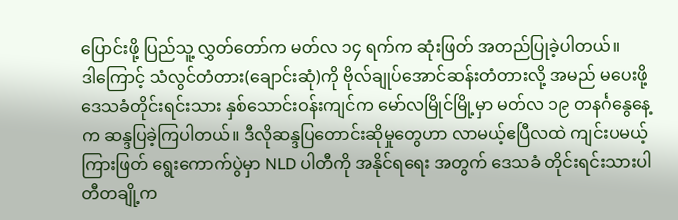ပြောင်းဖို့ ပြည်သူ့ လွှတ်တော်က မတ်လ ၁၄ ရက်က ဆုံးဖြတ် အတည်ပြုခဲ့ပါတယ်။
ဒါကြောင့် သံလွင်တံတား(ချောင်းဆုံ)ကို ဗိုလ်ချုပ်အောင်ဆန်းတံတားလို့ အမည် မပေးဖို့ ဒေသခံတိုင်းရင်းသား နှစ်သောင်းဝန်းကျင်က မော်လမြိုင်မြို့မှာ မတ်လ ၁၉ တနင်္ဂနွေနေ့က ဆန္ဒပြခဲ့ကြပါတယ်။ ဒီလိုဆန္ဒပြတောင်းဆိုမှုတွေဟာ လာမယ့်ဧပြီလထဲ ကျင်းပမယ့် ကြားဖြတ် ရွေးကောက်ပွဲမှာ NLD ပါတီကို အနိုင်ရရေး အတွက် ဒေသခံ တိုင်းရင်းသားပါတီတချို့က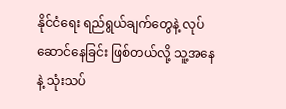နိုင်ငံရေး ရည်ရွယ်ချက်တွေနဲ့ လုပ်ဆောင်နေခြင်း ဖြစ်တယ်လို့ သူ့အနေနဲ့ သုံးသပ်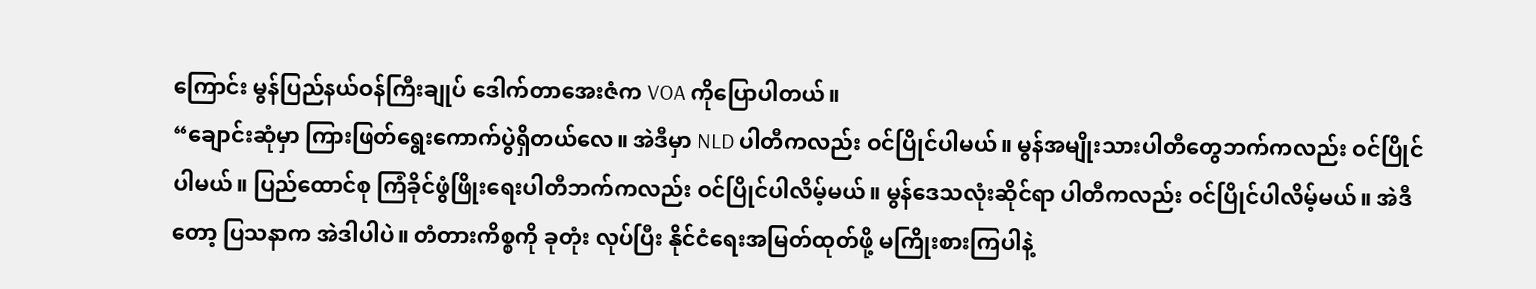ကြောင်း မွန်ပြည်နယ်ဝန်ကြီးချုပ် ဒေါက်တာအေးဇံက VOA ကိုပြောပါတယ်။
“ချောင်းဆုံမှာ ကြားဖြတ်ရွေးကောက်ပွဲရှိတယ်လေ။ အဲဒီမှာ NLD ပါတီကလည်း ဝင်ပြိုင်ပါမယ်။ မွန်အမျိုးသားပါတီတွေဘက်ကလည်း ဝင်ပြိုင်ပါမယ်။ ပြည်ထောင်စု ကြံခိုင်ဖွံဖြိုးရေးပါတီဘက်ကလည်း ဝင်ပြိုင်ပါလိမ့်မယ်။ မွန်ဒေသလုံးဆိုင်ရာ ပါတီကလည်း ဝင်ပြိုင်ပါလိမ့်မယ်။ အဲဒီတော့ ပြသနာက အဲဒါပါပဲ။ တံတားကိစ္စကို ခုတုံး လုပ်ပြီး နိုင်ငံရေးအမြတ်ထုတ်ဖို့ မကြိုးစားကြပါနဲ့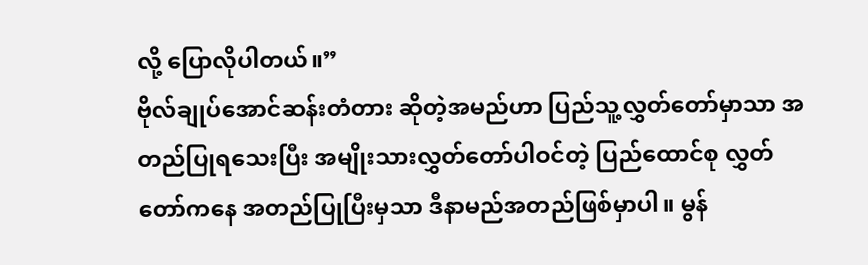လို့ ပြောလိုပါတယ်။”
ဗိုလ်ချုပ်အောင်ဆန်းတံတား ဆိုတဲ့အမည်ဟာ ပြည်သူ့လွှတ်တော်မှာသာ အတည်ပြုရသေးပြီး အမျိုးသားလွှတ်တော်ပါဝင်တဲ့ ပြည်ထောင်စု လွှတ်တော်ကနေ အတည်ပြုပြီးမှသာ ဒီနာမည်အတည်ဖြစ်မှာပါ။ မွန်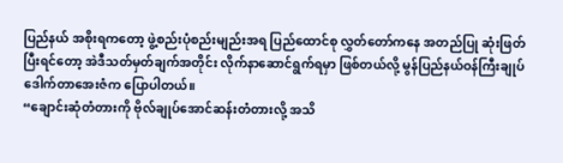ပြည်နယ် အစိုးရကတော့ ဖွဲ့စည်းပုံစည်းမျည်းအရ ပြည်ထောင်စု လွှတ်တော်ကနေ အတည်ပြု ဆုံးဖြတ်ပြီးရင်တော့ အဲဒီသတ်မှတ်ချက်အတိုင်း လိုက်နာဆောင်ရွက်ရမှာ ဖြစ်တယ်လို့ မွန်ပြည်နယ်ဝန်ကြီးချုပ် ဒေါက်တာအေးဇံက ပြောပါတယ်။
“ချောင်းဆုံတံတားကို ဗိုလ်ချုပ်အောင်ဆန်းတံတားလို့ အသိ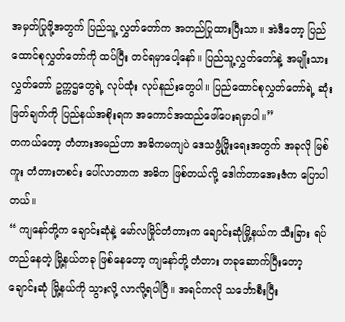အမှတ်ပြုဖို့အတွက် ပြည်သူ့ လွှတ်တော်က အတည်ပြုထားပြီးသာ။ အဲဒီတော့ ပြည်ထောင်စုလွှတ်တော်ကို ထပ်ပြီး တင်ရမှာပေါ့နော်။ ပြည်သူ့လွှတ်တော်နဲ့ အမျိုးသားလွှတ်တော် ဥက္ကဌတွေရဲ့ လုပ်ထုံး လုပ်နည်းတွေပါ။ ပြည်ထောင်စုလွှတ်တော်ရဲ့ ဆုံးဖြတ်ချက်ကို ပြည်နယ်အစိုးရက အကောင်အထည်ဖေါ်ပေးရမှာပါ။”
တကယ်တော့ တံတားအမည်ဟာ အဓိကမကျပဲ ဒေသဖွံ့ဖြိုးရေးအတွက် အခုလို မြစ်ကူး တံတားတစင်း ပေါ်လာတာက အဓိက ဖြစ်တယ်လို့ ဒေါက်တာအေးဇံက ပြောပါတယ်။
“ ကျနော်တို့က ချောင်းဆုံနဲ့ မော်လမြိုင်တံတားက ချောင်းဆုံမြို့နယ်က သီးခြား ရပ်တည်နေတဲ့ မြို့နယ်တခု ဖြစ်နေတော့ ကျနော်တို့ တံတား တခုဆောက်ပြီးတော့ ချောင်းဆုံ မြို့နယ်ကို သွားလို့ လာလို့ရပါပြီ။ အရင်ကလို သင်္ဘောစီးပြီး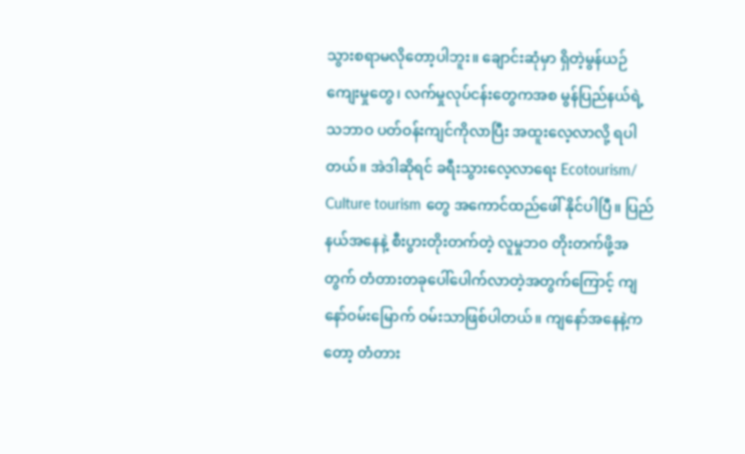သွားစရာမလိုတော့ပါဘူး။ ချောင်းဆုံမှာ ရှိတဲ့မွန်ယဉ်ကျေးမှုတွေ၊ လက်မှုလုပ်ငန်းတွေကအစ မွန်ပြည်နယ်ရဲ့ သဘာဝ ပတ်ဝန်းကျင်ကိုလာပြီး အထူးလေ့လာလို့ ရပါတယ်။ အဲဒါဆိုရင် ခရီးသွားလေ့လာရေး Ecotourism/ Culture tourism တွေ အကောင်ထည်ဖေါ် နိုင်ပါပြီ။ ပြည်နယ်အနေနဲ့ စီးပွားတိုးတက်တဲ့ လူမှုဘ၀ တိုးတက်ဖို့အတွက် တံတားတခုပေါ်ပေါက်လာတဲ့အတွက်ကြောင့် ကျနော်ဝမ်းမြောက် ဝမ်းသာဖြစ်ပါတယ်။ ကျနော်အနေနဲ့ကတော့ တံတား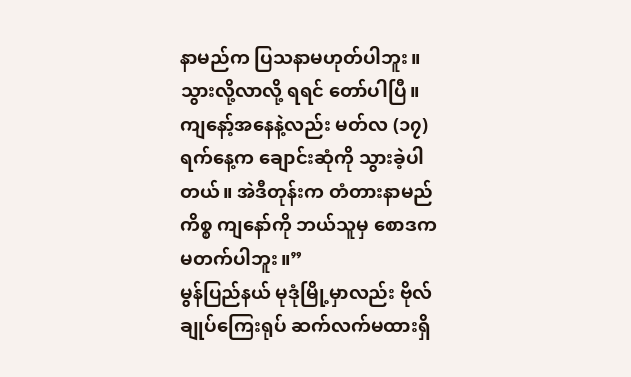နာမည်က ပြသနာမဟုတ်ပါဘူး။ သွားလို့လာလို့ ရရင် တော်ပါပြီ။ ကျနော့်အနေနဲ့လည်း မတ်လ (၁၇) ရက်နေ့က ချောင်းဆုံကို သွားခဲ့ပါတယ်။ အဲဒီတုန်းက တံတားနာမည်ကိစ္စ ကျနော်ကို ဘယ်သူမှ စောဒက မတက်ပါဘူး။”
မွန်ပြည်နယ် မုဒုံမြို့မှာလည်း ဗိုလ်ချုပ်ကြေးရုပ် ဆက်လက်မထားရှိ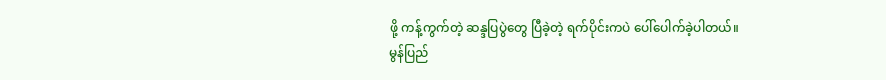ဖို့ ကန့်ကွက်တဲ့ ဆန္ဒပြပွဲတွေ ပြီခဲ့တဲ့ ရက်ပိုင်းကပဲ ပေါ်ပေါက်ခဲ့ပါတယ်။
မွန်ပြည်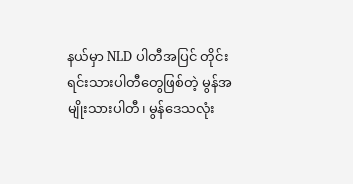နယ်မှာ NLD ပါတီအပြင် တိုင်းရင်းသားပါတီတွေဖြစ်တဲ့ မွန်အမျိုးသားပါတီ၊ မွန်ဒေသလုံး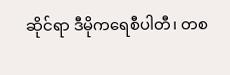ဆိုင်ရာ ဒီမိုကရေစီပါတီ၊ တစ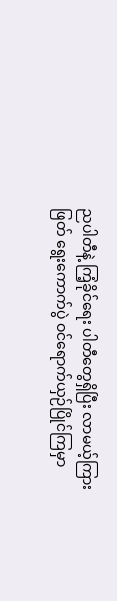ညပါတီနဲ့ ကြံ့ခိုင်ရေး ပါတီတွေရှိပြီး လာမယ့်ကြားဖြတ် ရွေးကောက်ပွဲ ဝင်ရောက်ယှဉ်ပြိုင်ကြမှာ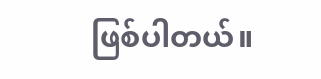ဖြစ်ပါတယ်။